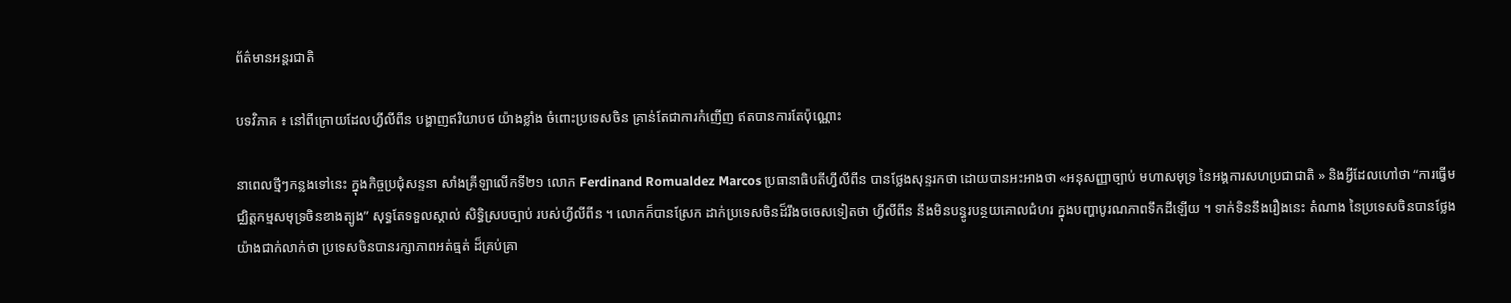ព័ត៌មានអន្តរជាតិ

បទវិភាគ ៖ នៅពីក្រោយដែលហ្វីលីពីន បង្ហាញឥរិយាបថ យ៉ាងខ្លាំង ចំពោះប្រទេសចិន គ្រាន់តែជាការកំញើញ ឥតបានការតែប៉ុណ្ណោះ

នាពេលថ្មីៗកន្លងទៅនេះ ក្នុងកិច្ចប្រជុំសន្ទនា សាំងគ្រីឡាលើកទី២១ លោក Ferdinand Romualdez Marcos ប្រធានាធិបតីហ្វីលីពីន បានថ្លែងសុន្ទរកថា ដោយបានអះអាងថា «អនុសញ្ញាច្បាប់ មហាសមុទ្រ នៃអង្គការសហប្រជាជាតិ » និងអ្វីដែលហៅថា “ការធ្វើមជ្ឈិត្តកម្មសមុទ្រចិនខាងត្បូង” សុទ្ធតែទទួលស្គាល់ សិទ្ធិស្របច្បាប់ របស់ហ្វីលីពីន ។ លោកក៏បានស្រែក ដាក់ប្រទេសចិនដ៏រឹងចចេសទៀតថា ហ្វីលីពីន នឹងមិនបន្ធូរបន្ថយគោលជំហរ ក្នុងបញ្ហាបូរណភាពទឹកដីឡើយ ។ ទាក់ទិននឹងរឿងនេះ តំណាង នៃប្រទេសចិនបានថ្លែងយ៉ាងជាក់លាក់ថា ប្រទេសចិនបានរក្សាភាពអត់ធ្មត់ ដ៏គ្រប់គ្រា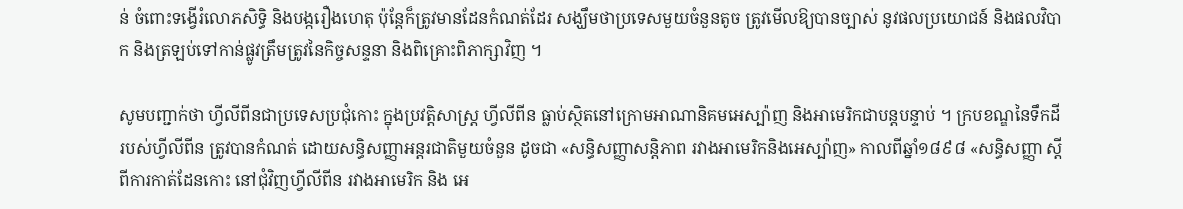ន់ ចំពោះទង្វើរំលោភសិទ្ធិ និងបង្ករឿងហេតុ ប៉ុន្តែក៏ត្រូវមានដែនកំណត់ដែរ សង្ឃឹមថាប្រទេសមួយចំនួនតូច ត្រូវមើលឱ្យបានច្បាស់ នូវផលប្រយោជន៍ និងផលវិបាក និងត្រឡប់ទៅកាន់ផ្លូវត្រឹមត្រូវនៃកិច្ចសន្ទនា និងពិគ្រោះពិភាក្សាវិញ ។

សូមបញ្ជាក់ថា ហ្វីលីពីនជាប្រទេសប្រជុំកោះ ក្នុងប្រវត្តិសាស្ត្រ ហ្វីលីពីន ធ្លាប់ស្ថិតនៅក្រោមអាណានិគមអេស្ប៉ាញ និងអាមេរិកជាបន្តបន្ទាប់ ។ ក្របខណ្ឌនៃទឹកដី របស់ហ្វីលីពីន ត្រូវបានកំណត់ ដោយសន្ធិសញ្ញាអន្តរជាតិមួយចំនួន ដូចជា «សន្ធិសញ្ញាសន្តិភាព រវាងអាមេរិកនិងអេស្ប៉ាញ» កាលពីឆ្នាំ១៨៩៨ «សន្ធិសញ្ញា ស្តីពីការកាត់ដែនកោះ នៅជុំវិញហ្វីលីពីន រវាងអាមេរិក និង អេ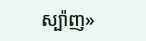ស្ប៉ាញ»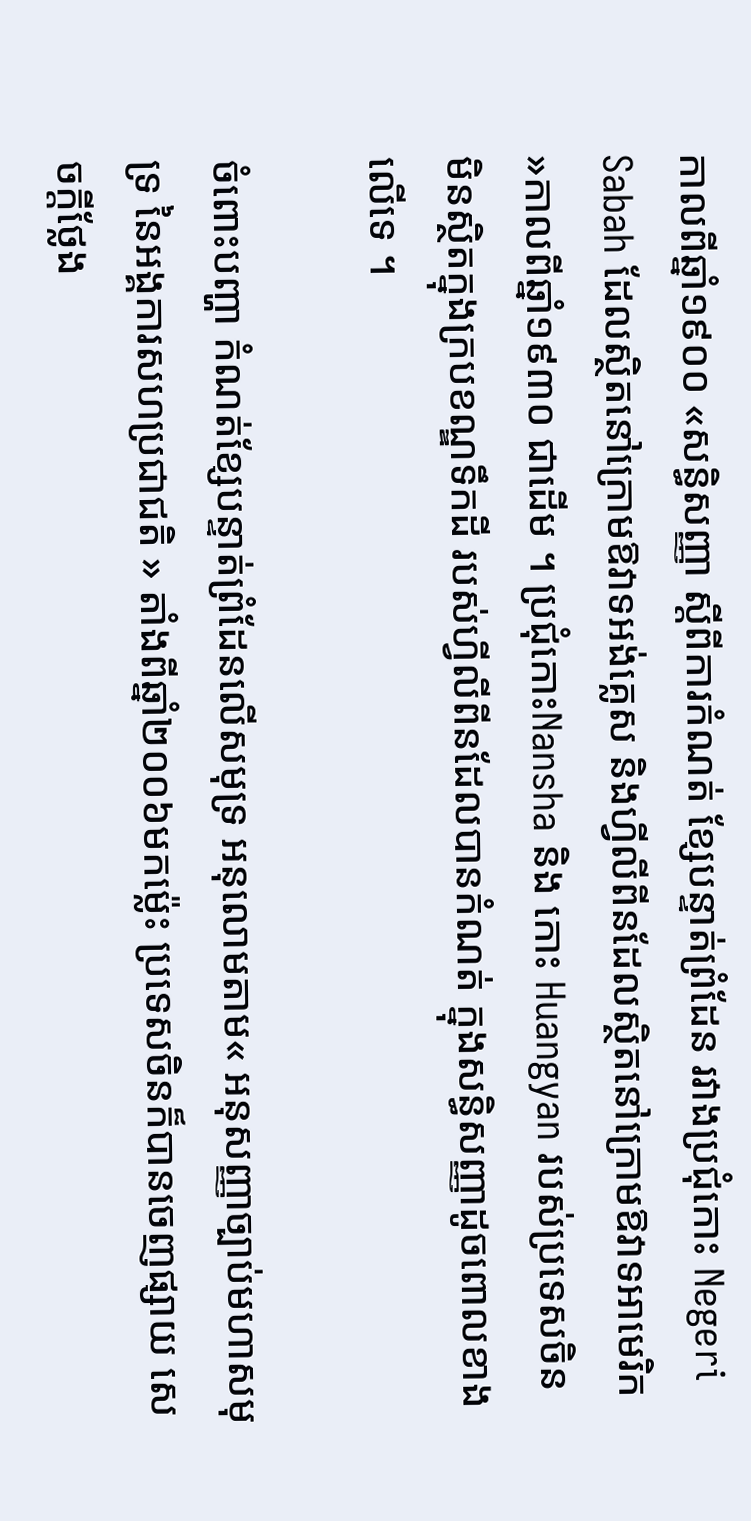កាលពីឆ្នាំ១៩០០ «សន្ធិសញ្ញា ស្តីពីការកំណត់ ខ្សែបន្ទាត់ព្រំដែន រវាងប្រជុំកោះ Negeri Sabah ដែលស្ថិតនៅក្រោមឱវាទអង់គ្លេស និងហ្វីលីពីនដែលស្ថិតនៅក្រោមឱវាទអាមេរិក »កាលពីឆ្នាំ១៩៣០ ជាដើម ។ ប្រជុំកោះNansha និង កោះ Huangyan របស់ប្រទេសចិន មិនស្ថិតក្នុងក្របខណ្ឌទឹកដី របស់ហ្វីលីពីនដែលបានកំណត់ ក្នុងសន្ធិសញ្ញាដូចពោលខាងលើទេ ។

ចំពោះបញ្ហា កំណត់ខ្សែបន្ទាត់ព្រំដែនលើសមុទ្រ អនុលោមតាម« អនុសញ្ញាច្បាប់មហាសមុទ្រ នៃអង្គការសហប្រជាជតិ » តាំងពីឆ្នាំ២០០៦មកម្ល៉េះ ប្រទេសចិនក៏បានចេញផ្សាយ សេចក្តីថ្លែង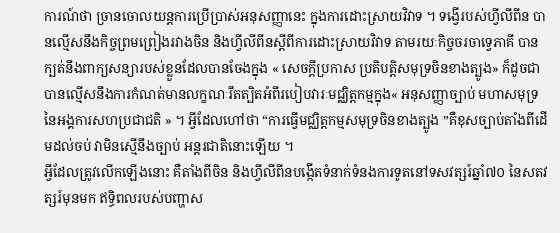ការណ៍ថា ច្រានចោលយន្តការប្រើប្រាស់អនុសញ្ញានេះ ក្នុងការដោះស្រាយវិវាទ ។ ទង្វើរបស់ហ្វីលីពីន បានល្មើសនឹងកិច្ចព្រមព្រៀងរវាងចិន និងហ្វីលីពីនស្តីពីការដោះស្រាយវិវាទ តាមរយៈកិច្ចចរចាទ្វេភាគី បានក្បត់នឹងពាក្យសន្យារបស់ខ្លួនដែលបានចែងក្នុង « សេចកី្តប្រកាស ប្រតិបតិ្តសមុទ្រចិនខាងត្បូង» ក៏ដូចជាបានល្មើសនឹងការកំណត់មានលក្ខណៈរឹតត្បិតអំពីរបៀបវារៈមជ្ឈិត្តកម្មក្នុង« អនុសញ្ញាច្បាប់ មហាសមុទ្រ នៃអង្គការសហប្រជាជតិ » ។ អ្វីដែលហៅថា “ការធ្វើមជ្ឈិត្តកម្មសមុទ្រចិនខាងត្បូង ”គឺខុសច្បាប់តាំងពីដើមដល់ចប់ វាមិនស្មើនឹងច្បាប់ អន្តរជាតិនោះឡើយ ។
អ្វីដែលត្រូវលើកឡើងនោះ គឺតាំងពីចិន និងហ្វីលីពីនបង្កើតទំនាក់ទំនងការទូតនៅទសវត្សរ៍ឆ្នាំ៧០ នៃសតវត្សរ៍មុនមក ឥទ្ធិពលរបស់បញ្ហាស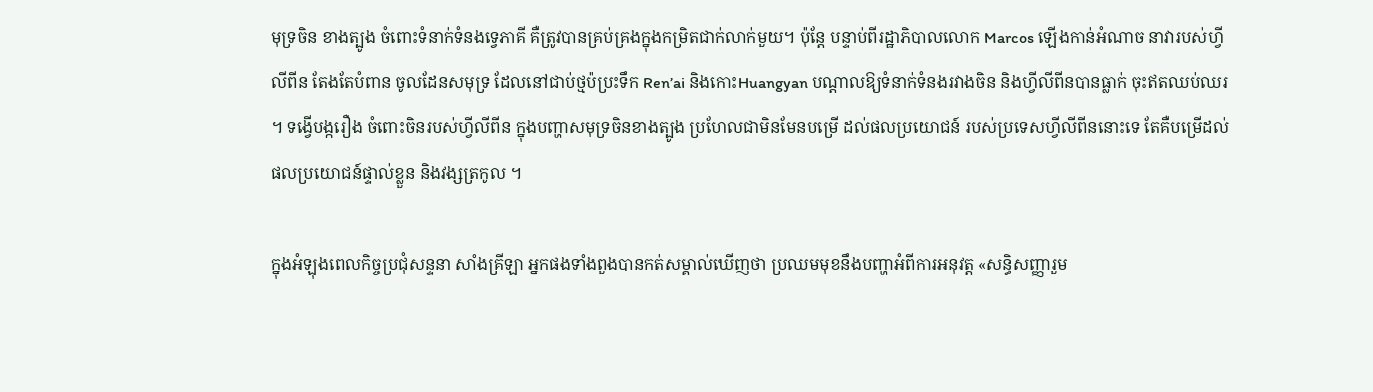មុទ្រចិន ខាងត្បូង ចំពោះទំនាក់ទំនងទ្វេភាគី គឺត្រូវបានគ្រប់គ្រងក្នុងកម្រិតជាក់លាក់មួយ។ ប៉ុន្តែ បន្ទាប់ពីរដ្ឋាភិបាលលោក Marcos ឡើងកាន់អំណាច នាវារបស់ហ្វីលីពីន តែងតែបំពាន ចូលដែនសមុទ្រ ដែលនៅជាប់ថ្មប៉ប្រះទឹក Ren’ai និងកោះHuangyan បណ្តាលឱ្យទំនាក់ទំនងរវាងចិន និងហ្វីលីពីនបានធ្លាក់ ចុះឥតឈប់ឈរ ។ ទង្វើបង្ករឿង ចំពោះចិនរបស់ហ្វីលីពីន ក្នុងបញ្ហាសមុទ្រចិនខាងត្បូង ប្រហែលជាមិនមែនបម្រើ ដល់ផលប្រយោជន៍ របស់ប្រទេសហ្វីលីពីននោះទេ តែគឺបម្រើដល់ផលប្រយោជន៍ផ្ទាល់ខ្លួន និងវង្សត្រកូល ។

ក្នុងអំឡុងពេលកិច្ចប្រជុំសន្ទនា សាំងគ្រីឡា អ្នកផងទាំងពួងបានកត់សម្គាល់ឃើញថា ប្រឈមមុខនឹងបញ្ហាអំពីការអនុវត្ត «សន្ធិសញ្ញារួម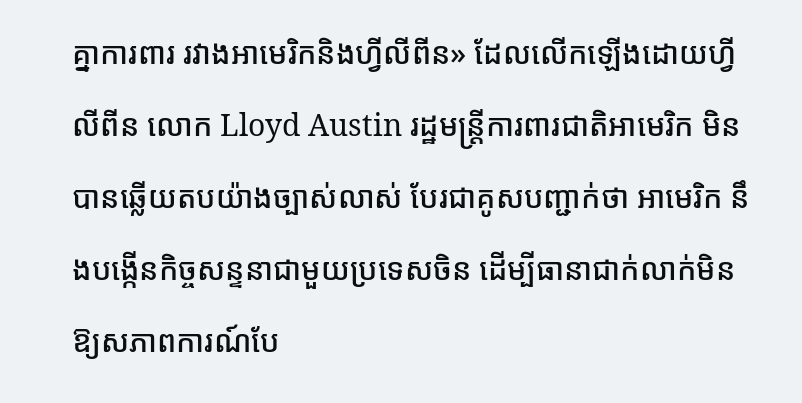គ្នាការពារ រវាងអាមេរិកនិងហ្វីលីពីន» ដែលលើកឡើងដោយហ្វីលីពីន លោក Lloyd Austin រដ្ឋមន្ត្រីការពារជាតិអាមេរិក មិនបានឆ្លើយតបយ៉ាងច្បាស់លាស់ បែរជាគូសបញ្ជាក់ថា អាមេរិក នឹងបង្កើនកិច្ចសន្ទនាជាមួយប្រទេសចិន ដើម្បីធានាជាក់លាក់មិនឱ្យសភាពការណ៍បែ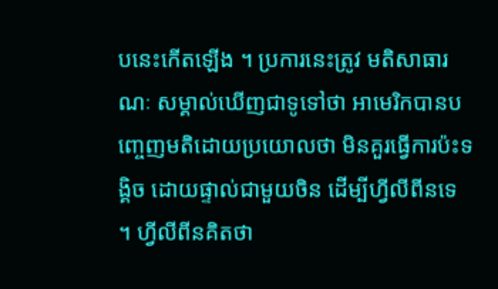បនេះកើតឡើង ។ ប្រការនេះត្រូវ មតិសាធារណៈ សម្គាល់ឃើញជាទូទៅថា អាមេរិកបានបញ្ចេញមតិដោយប្រយោលថា មិនគួរធ្វើការប៉ះទង្គិច ដោយផ្ទាល់ជាមួយចិន ដើម្បីហ្វីលីពីនទេ ។ ហ្វីលីពីនគិតថា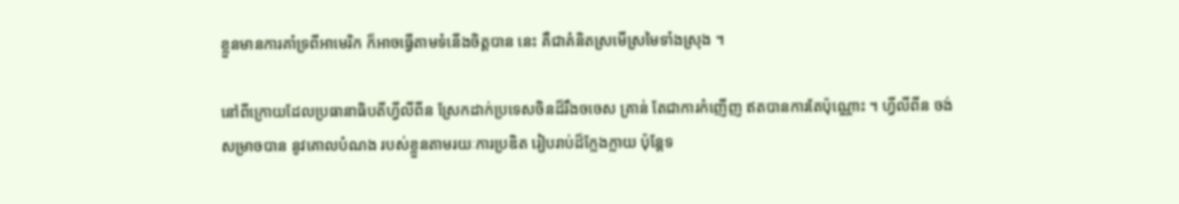ខ្លួនមានការគាំទ្រពីអាមេរិក ក៏អាចធ្វើតាមទំនើងចិត្តបាន នេះ គឺជាគំនិតស្រមើស្រមៃទាំងស្រុង ។

នៅពីក្រោយដែលប្រធានាធិបតីហ្វីលីពីន ស្រែកដាក់ប្រទេសចិនដ៏រឹងចចេស គ្រាន់ តែជាការកំញើញ ឥតបានការតែប៉ុណ្ណោះ ។ ហ្វីលីពីន ចង់សម្រាចបាន នូវគោលបំណង របស់ខ្លួនតាមរយៈការប្រឌិត រៀបរាប់ដ៏ក្លែងក្លាយ ប៉ុន្តែទ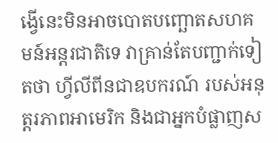ង្វើនេះមិនអាចបោតបញ្ឆោតសហគមន៍អន្តរជាតិទេ វាគ្រាន់តែបញ្ជាក់ទៀតថា ហ្វីលីពីនជាឧបករណ៍ របស់អនុត្តរភាពអាមេរិក និងជាអ្នកបំផ្លាញស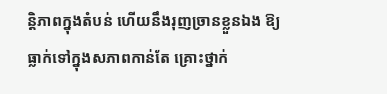ន្តិភាពក្នុងតំបន់ ហើយនឹងរុញច្រានខ្លួនឯង ឱ្យធ្លាក់ទៅក្នុងសភាពកាន់តែ គ្រោះថ្នាក់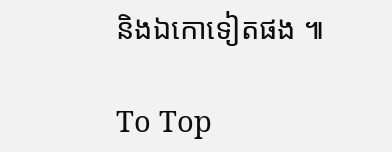និងឯកោទៀតផង ៕

To Top